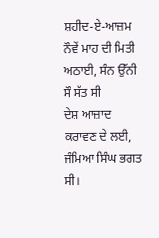ਸ਼ਹੀਦ-ਏ-ਆਜ਼ਮ
ਨੌਵੇਂ ਮਾਹ ਦੀ ਮਿਤੀ ਅਠਾਈ, ਸੰਨ ਉੱਨੀ ਸੌ ਸੱਤ ਸੀ
ਦੇਸ਼ ਆਜ਼ਾਦ ਕਰਾਵਣ ਦੇ ਲਈ, ਜੰਮਿਆ ਸਿੰਘ ਭਗਤ ਸੀ।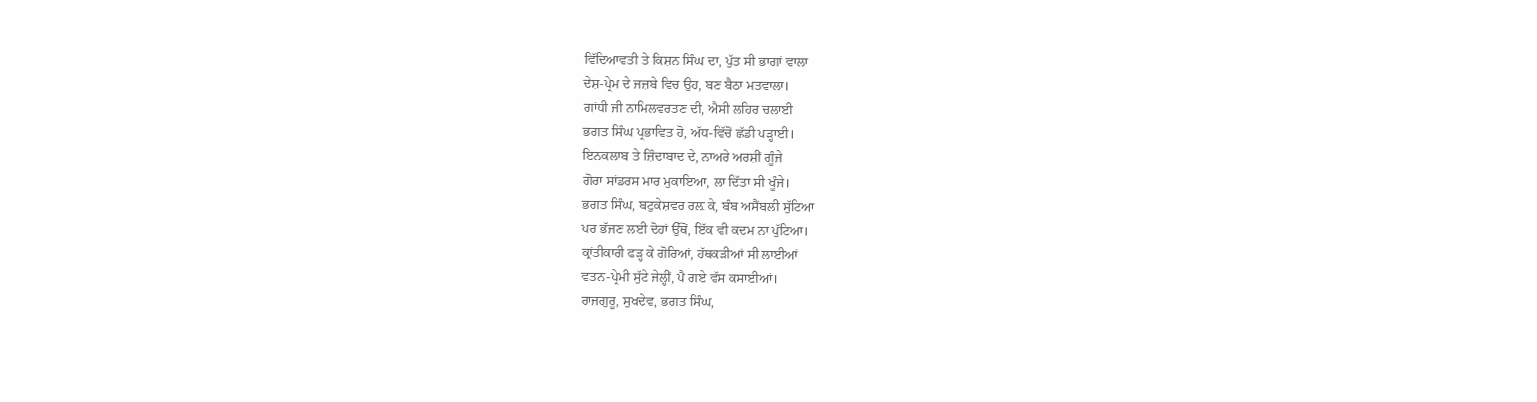ਵਿੱਦਿਆਵਤੀ ਤੇ ਕਿਸ਼ਨ ਸਿੰਘ ਦਾ, ਪੁੱਤ ਸੀ ਭਾਗਾਂ ਵਾਲਾ
ਦੇਸ਼-ਪ੍ਰੇਮ ਦੇ ਜਜ਼ਬੇ ਵਿਚ ਉਹ, ਬਣ ਬੈਠਾ ਮਤਵਾਲਾ।
ਗਾਂਧੀ ਜੀ ਨਾਮਿਲਵਰਤਣ ਦੀ, ਐਸੀ ਲਹਿਰ ਚਲਾਈ
ਭਗਤ ਸਿੰਘ ਪ੍ਰਭਾਵਿਤ ਹੋ, ਅੱਧ-ਵਿੱਚੋਂ ਛੱਡੀ ਪੜ੍ਹਾਈ।
ਇਨਕਲਾਬ ਤੇ ਜ਼ਿੰਦਾਬਾਦ ਦੇ, ਨਾਅਰੇ ਅਰਸ਼ੀਂ ਗੂੰਜੇ
ਗੋਰਾ ਸਾਂਡਰਸ ਮਾਰ ਮੁਕਾਇਆ, ਲਾ ਦਿੱਤਾ ਸੀ ਖੂੰਜੇ।
ਭਗਤ ਸਿੰਘ, ਬਟੁਕੇਸ਼ਵਰ ਰਲ਼ ਕੇ, ਬੰਬ ਅਸੈਂਬਲੀ ਸੁੱਟਿਆ
ਪਰ ਭੱਜਣ ਲਈ ਦੋਹਾਂ ਉੱਥੋਂ, ਇੱਕ ਵੀ ਕਦਮ ਨਾ ਪੁੱਟਿਆ।
ਕ੍ਰਾਂਤੀਕਾਰੀ ਫੜ੍ਹ ਕੇ ਗੋਰਿਆਂ, ਹੱਥਕੜੀਆਂ ਸੀ ਲਾਈਆਂ
ਵਤਨ-ਪ੍ਰੇਮੀ ਸੁੱਟੇ ਜੇਲ੍ਹੀਂ, ਪੈ ਗਏ ਵੱਸ ਕਸਾਈਆਂ।
ਰਾਜਗੁਰੂ, ਸੁਖਦੇਵ, ਭਗਤ ਸਿੰਘ,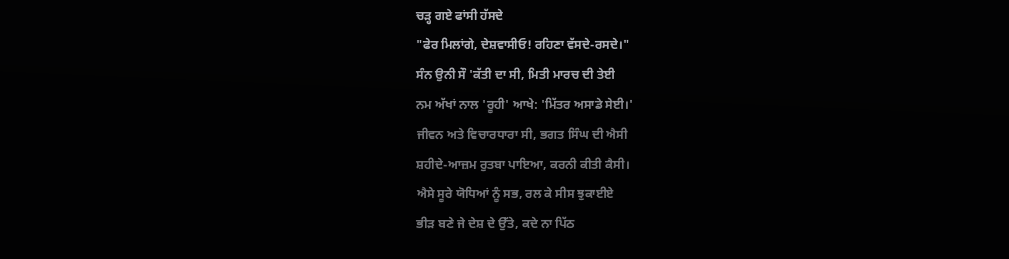ਚਡ਼੍ਹ ਗਏ ਫਾਂਸੀ ਹੱਸਦੇ
"ਫੇਰ ਮਿਲਾਂਗੇ, ਦੇਸ਼ਵਾਸੀਓ! ਰਹਿਣਾ ਵੱਸਦੇ-ਰਸਦੇ।"
ਸੰਨ ਉਨੀ ਸੌ 'ਕੱਤੀ ਦਾ ਸੀ, ਮਿਤੀ ਮਾਰਚ ਦੀ ਤੇਈ
ਨਮ ਅੱਖਾਂ ਨਾਲ 'ਰੂਹੀ' ਆਖੇ: 'ਮਿੱਤਰ ਅਸਾਡੇ ਸੇਈ।'
ਜੀਵਨ ਅਤੇ ਵਿਚਾਰਧਾਰਾ ਸੀ, ਭਗਤ ਸਿੰਘ ਦੀ ਐਸੀ
ਸ਼ਹੀਦੇ-ਆਜ਼ਮ ਰੁਤਬਾ ਪਾਇਆ, ਕਰਨੀ ਕੀਤੀ ਕੈਸੀ।
ਐਸੇ ਸੂਰੇ ਯੋਧਿਆਂ ਨੂੰ ਸਭ, ਰਲ ਕੇ ਸੀਸ ਝੁਕਾਈਏ
ਭੀੜ ਬਣੇ ਜੇ ਦੇਸ਼ ਦੇ ਉੱਤੇ, ਕਦੇ ਨਾ ਪਿੱਠ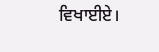ਵਿਖਾਈਏ।